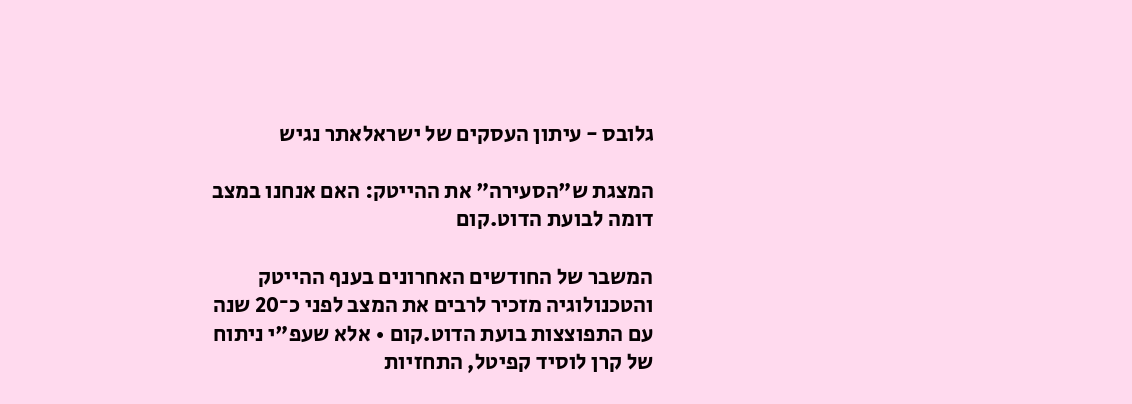גלובס - עיתון העסקים של ישראלאתר נגיש

המצגת ש"הסעירה" את ההייטק: האם אנחנו במצב דומה לבועת הדוט.קום

המשבר של החודשים האחרונים בענף ההייטק והטכנולוגיה מזכיר לרבים את המצב לפני כ־20 שנה עם התפוצצות בועת הדוט.קום • אלא שעפ"י ניתוח של קרן לוסיד קפיטל, התחזיות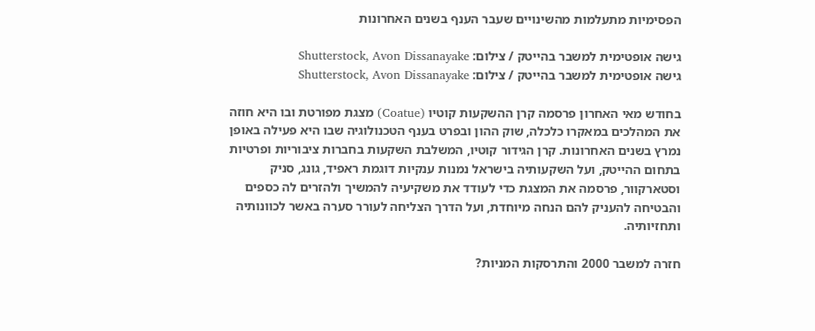הפסימיות מתעלמות מהשינויים שעבר הענף בשנים האחרונות

גישה אופטימית למשבר בהייטק / צילום: Shutterstock, Avon Dissanayake
גישה אופטימית למשבר בהייטק / צילום: Shutterstock, Avon Dissanayake

בחודש מאי האחרון פרסמה קרן ההשקעות קוטיו (Coatue) מצגת מפורטת ובו היא חוזה את המהלכים במאקרו כלכלה, שוק ההון ובפרט בענף הטכנולוגיה שבו היא פעילה באופן נמרץ בשנים האחרונות. קרן הגידור קוטיו, המשלבת השקעות בחברות ציבוריות ופרטיות בתחום ההייטק, ועל השקעותיה בישראל נמנות ענקיות דוגמת ראפיד, גונג, סניק וסטארקוור, פרסמה את המצגת כדי לעודד את משקיעיה להמשיך ולהזרים לה כספים והבטיחה להעניק להם הנחה מיוחדת, ועל הדרך הצליחה לעורר סערה באשר לכוונותיה ותחזיותיה.

חזרה למשבר 2000 והתרסקות המניות?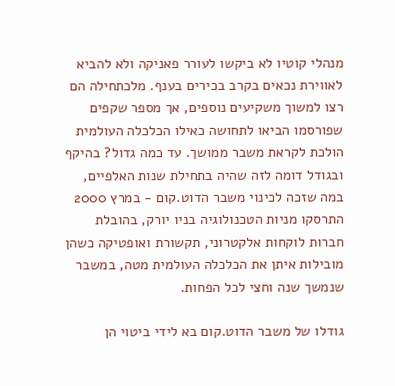מנהלי קוטיו לא ביקשו לעורר פאניקה ולא להביא לאווירת נכאים בקרב בכירים בענף. מלכתחילה הם רצו למשוך משקיעים נוספים, אך מספר שקפים שפורסמו הביאו לתחושה כאילו הכלכלה העולמית הולכת לקראת משבר ממושך. עד כמה גדול? בהיקף ובגודל דומה לזה שהיה בתחילת שנות האלפיים, במה שזכה לכינוי משבר הדוט.קום - במרץ 2000 התרסקו מניות הטכנולוגיה בניו יורק, בהובלת חברות לוקחות אלקטרוני, תקשורת ואופטיקה כשהן מובילות איתן את הכלכלה העולמית מטה, במשבר שנמשך שנה וחצי לכל הפחות.

גודלו של משבר הדוט.קום בא לידי ביטוי הן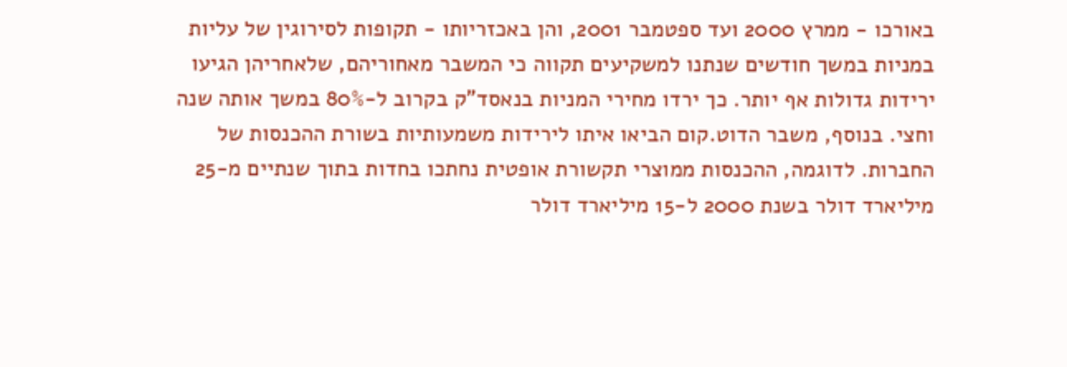באורכו - ממרץ 2000 ועד ספטמבר 2001, והן באכזריותו - תקופות לסירוגין של עליות במניות במשך חודשים שנתנו למשקיעים תקווה כי המשבר מאחוריהם, שלאחריהן הגיעו ירידות גדולות אף יותר. כך ירדו מחירי המניות בנאסד"ק בקרוב ל-80% במשך אותה שנה וחצי. בנוסף, משבר הדוט.קום הביאו איתו לירידות משמעותיות בשורת ההכנסות של החברות. לדוגמה, ההכנסות ממוצרי תקשורת אופטית נחתכו בחדות בתוך שנתיים מ-25 מיליארד דולר בשנת 2000 ל-15 מיליארד דולר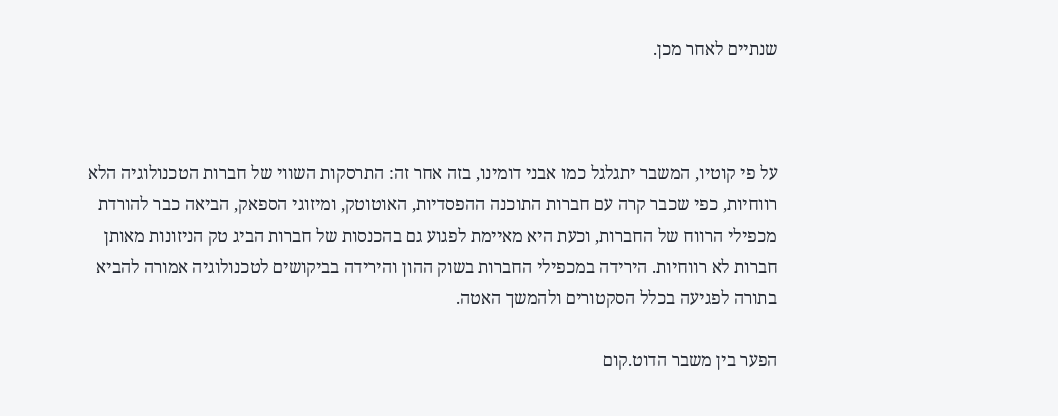שנתיים לאחר מכן.



על פי קוטיו, המשבר יתגלגל כמו אבני דומינו, בזה אחר זה: התרסקות השווי של חברות הטכנולוגיה הלא רווחיות, כפי שכבר קרה עם חברות התוכנה ההפסדיות, האוטוטק, ומיזוגי הספאק, הביאה כבר להורדת מכפילי הרווח של החברות, וכעת היא מאיימת לפגוע גם בהכנסות של חברות הביג טק הניזונות מאותן חברות לא רווחיות. הירידה במכפילי החברות בשוק ההון והירידה בביקושים לטכנולוגיה אמורה להביא בתורה לפגיעה בכלל הסקטורים ולהמשך האטה.

הפער בין משבר הדוט.קום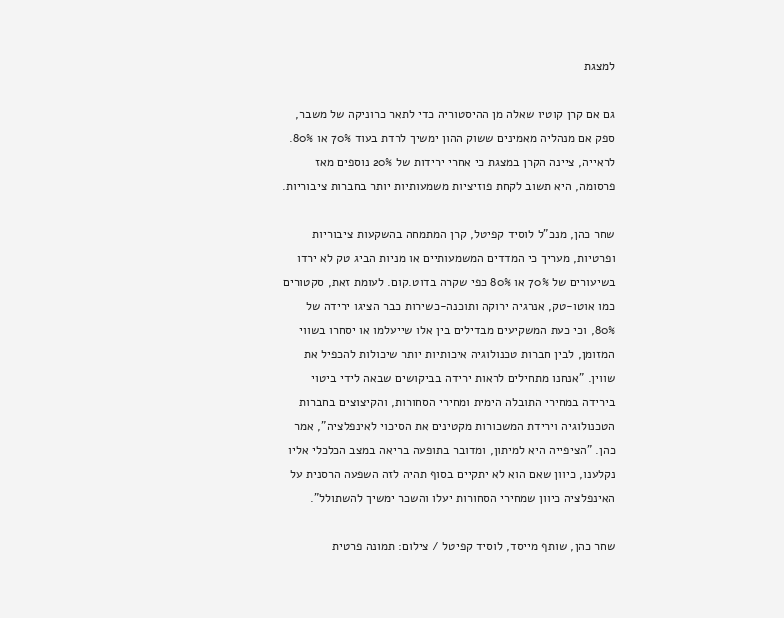למצגת

גם אם קרן קוטיו שאלה מן ההיסטוריה כדי לתאר כרוניקה של משבר, ספק אם מנהליה מאמינים ששוק ההון ימשיך לרדת בעוד 70% או 80%. לראייה, ציינה הקרן במצגת כי אחרי ירידות של 20% נוספים מאז פרסומה, היא תשוב לקחת פוזיציות משמעותיות יותר בחברות ציבוריות.

שחר כהן, מנכ"ל לוסיד קפיטל, קרן המתמחה בהשקעות ציבוריות ופרטיות, מעריך כי המדדים המשמעותיים או מניות הביג טק לא ירדו בשיעורים של 70% או 80% כפי שקרה בדוט.קום. לעומת זאת, סקטורים כמו אוטו-טק, אנרגיה ירוקה ותוכנה-כשירות כבר הציגו ירידה של 80%, וכי כעת המשקיעים מבדילים בין אלו שייעלמו או יסחרו בשווי המזומן, לבין חברות טכנולוגיה איכותיות יותר שיכולות להכפיל את שווין. "אנחנו מתחילים לראות ירידה בביקושים שבאה לידי ביטוי בירידה במחירי התובלה הימית ומחירי הסחורות, והקיצוצים בחברות הטכנולוגיה וירידת המשכורות מקטינים את הסיכוי לאינפלציה", אמר כהן. "הציפייה היא למיתון, ומדובר בתופעה בריאה במצב הכלכלי אליו נקלענו, כיוון שאם הוא לא יתקיים בסוף תהיה לזה השפעה הרסנית על האינפלציה כיוון שמחירי הסחורות יעלו והשכר ימשיך להשתולל".

שחר כהן, שותף מייסד, לוסיד קפיטל / צילום: תמונה פרטית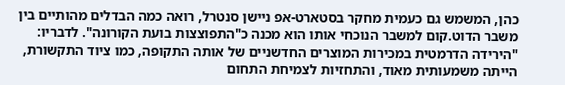כהן, המשמש גם כעמית מחקר בסטארט-אפ ניישן סנטרל, רואה כמה הבדלים מהותיים בין משבר הדוט.קום למשבר הנוכחי אותו הוא מכנה כ"התפוצצות בועת הקורונה". לדבריו: "הירידה הדרמטית במכירות המוצרים החדשניים של אותה התקופה, כמו ציוד התקשורת, הייתה משמעותית מאוד, והתחזיות לצמיחת התחום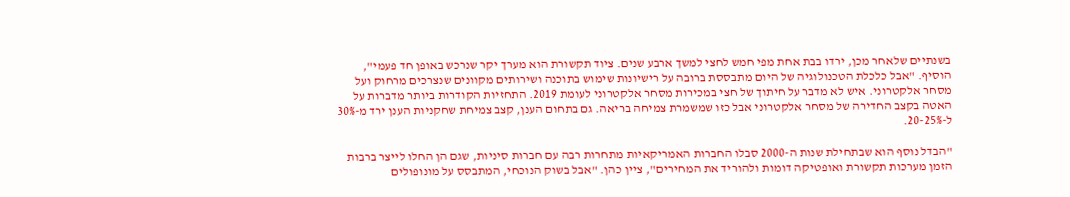בשנתיים שלאחר מכן, ירדו בבת אחת מפי חמש לחצי למשך ארבע שנים. ציוד תקשורת הוא מערך יקר שנרכש באופן חד פעמי", הוסיף. "אבל כלכלת הטכנולוגיה של היום מתבססת ברובה על רישיונות שימוש בתוכנה ושירותים מקוונים שנצרכים מרחוק ועל מסחר אלקטרוני. איש לא מדבר על חיתוך של חצי במכירות מסחר אלקטרוני לעומת 2019. התחזיות הקודרות ביותר מדברות על האטה בקצב החדירה של מסחר אלקטרוני אבל כזו שמשמרת צמיחה בריאה. גם בתחום הענן, קצב צמיחת שחקניות הענן ירד מ-30% ל-20-25%.

"הבדל נוסף הוא שבתחילת שנות ה-2000 סבלו החברות האמריקאיות מתחרות רבה עם חברות סיניות, שגם הן החלו לייצר ברבות הזמן מערכות תקשורת ואופטיקה דומות ולהוריד את המחירים", ציין כהן. "אבל בשוק הנוכחי, המתבסס על מונופולים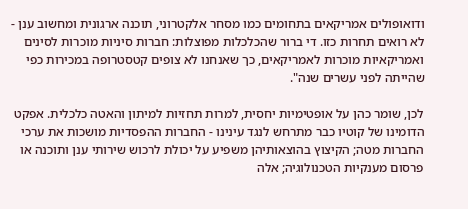ודואופולים אמריקאים בתחומים כמו מסחר אלקטרוני, תוכנה ארגונית ומחשוב ענן - לא רואים תחרות כזו. די ברור שהכלכלות מפוצלות: חברות סיניות מוכרות לסינים ואמריקאיות מוכרות לאמריקאים, כך שאנחנו לא צופים קטסטרופה במכירות כפי שהייתה לפני עשרים שנה".

לכן, שומר כהן על אופטימיות יחסית, למרות תחזיות למיתון והאטה כלכלית. אפקט הדומינו של קוטיו כבר מתרחש לנגד עינינו - החברות ההפסדיות מושכות את ערכי החברות מטה; הקיצוץ בהוצאותיהן משפיע על יכולת לרכוש שירותי ענן ותוכנה או פרסום מענקיות הטכנולוגיה; אלה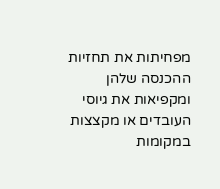מפחיתות את תחזיות ההכנסה שלהן ומקפיאות את גיוסי העובדים או מקצצות במקומות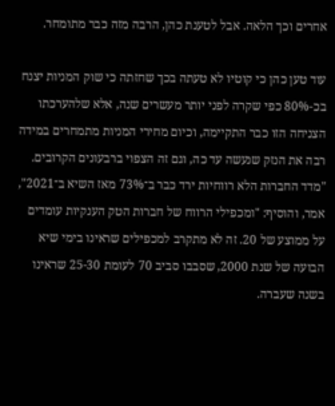אחרים וכך הלאה. אבל לטענת כהן, הרבה מזה כבר מתומחר.

עוד טען כהן כי קוטיו לא טעתה בכך שחזתה כי שוק המניות יצנח בכ-80% כפי שקרה לפני יותר מעשרים שנה, אלא שלהערכתו הצניחה הזו כבר התקיימה, וכיום מחירי המניות מתמחרים במידה רבה את הנזק שנעשה עד כה, וגם זה הצפוי ברבעונים הקרובים. "מדד החברות הלא רווחיות ירד כבר ב־73% מאז השיא ב־2021", אמר, והוסיף: "ומכפילי הרווח של חברות הטק הענקיות עומדים על ממוצע של 20. זה לא מתקרב למכפילים שראינו בימי שיא הבועה של שנת 2000, שסבבו סביב 70 לעומת 25-30 שראינו בשנה שעברה.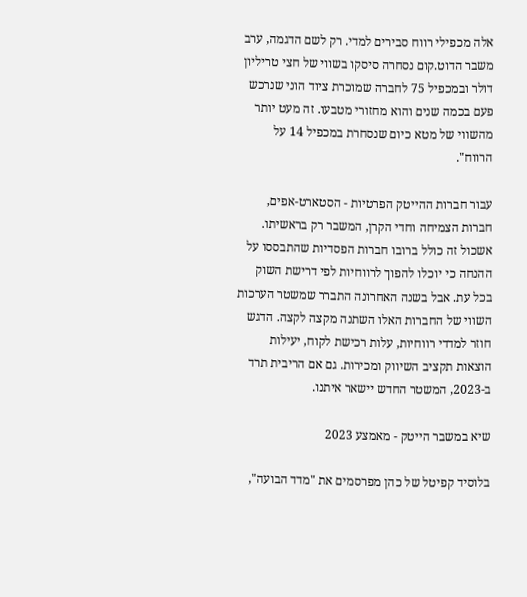אלה מכפילי רווח סבירים למדי. רק לשם הדגמה, ערב משבר הדוט.קום נסחרה סיסקו בשווי של חצי טריליון דולר ובמכפיל 75 לחברה שמוכרת ציוד הוני שנרכש פעם בכמה שנים והוא מחזורי מטבעו. זה מעט יותר מהשווי של מטא כיום שנסחרת במכפיל 14 על הרווח".

עבור חברות ההייטק הפרטיות - הסטארט-אפים, חברות הצמיחה וחדי הקרן, המשבר רק בראשיתו. אשכול זה כולל ברובו חברות הפסדיות שהתבססו על ההנחה כי יוכלו להפוך לרווחיות לפי דרישת השוק בכל עת. אבל בשנה האחרונה התברר שמשטר הערכות השווי של החברות האלו השתנה מקצה לקצה. הדגש חוזר למדדי רווחיות, עלות רכישת לקוח, יעילות הוצאות תקציב השיווק ומכירות. גם אם הריבית תרד ב-2023, המשטר החדש יישאר איתנו.

שיא במשבר הייטק - מאמצע 2023

בלוסיד קפיטל של כהן מפרסמים את "מדד הבועה",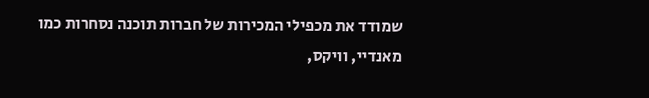שמודד את מכפילי המכירות של חברות תוכנה נסחרות כמו מאנדיי, וויקס,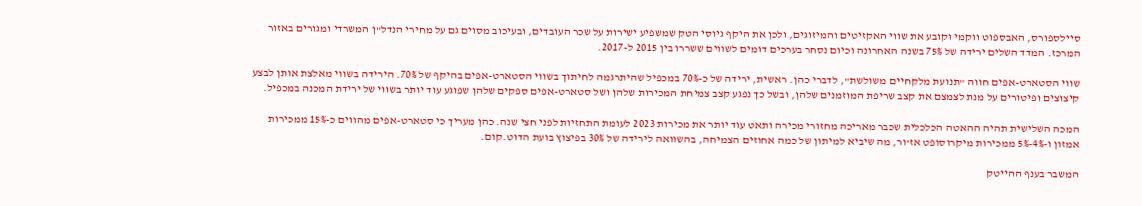סיילספורס, האבספוט ווקמי וקובע את שווי האקזיטים והמיזוגים, ולכן את היקף גיוסי הטק שמשפיע ישירות על שכר העובדים, ובעיכוב מסוים גם על מחירי הנדל"ן המשרדי ומגורים באזור המרכז. המדד השלים ירידה של 75% בשנה האחרונה וכיום נסחר בערכים דומים לשווים ששררו בין 2015 ל-2017.

שווי הסטארט-אפים חווה "תנועת מלקחיים משולשת", לדברי כהן. ראשית, ירידה של כ-70% במכפיל שהיתרגמה לחיתוך בשווי הסטארט-אפים בהיקף של 70%. הירידה בשווי מאלצת אותן לבצע קיצוצים ופיטורים על מנת לצמצם את קצב שריפת המוזמנים שלהן, ובשל כך נפגע קצב צמיחת המכירות שלהן ושל סטארט-אפים ספקים שלהן שפוגע עוד יותר בשווי של ירידת המכנה במכפיל.

המכה השלישית תהיה ההאטה הכלכלית שכבר מאריכה מחזורי מכירה ותאט עוד יותר את מכירות 2023 לעומת התחזיות לפני חצי שנה. כהן מעריך כי סטארט-אפים מהווים כ-15% ממכירות אמזון ו-4%-5% ממכירות מיקרוסופט אז’ור, מה שיביא למיתון של כמה אחוזים הצמיחה, בהשוואה לירידה של 30% בפיצוץ בועת הדוט.קום.

המשבר בענף ההייטק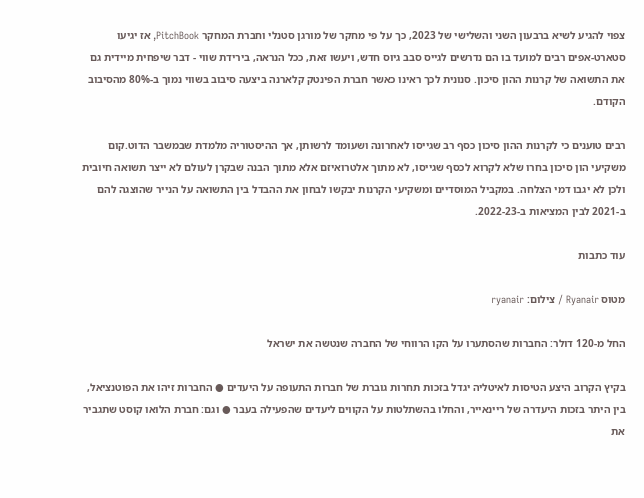צפוי להגיע לשיא ברבעון השני והשלישי של 2023, כך על פי מחקר של מורגן סטנלי וחברת המחקר PitchBook, אז יגיעו סטארט-אפים רבים למועד בו הם נדרשים לגייס סבב גיוס חדש, ויעשו זאת, ככל הנראה, בירידת שווי - דבר שיפחית מיידית גם את התשואה של קרנות ההון סיכון. סנונית לכך ראינו כאשר חברת הפינטק קלארנה ביצעה סיבוב בשווי נמוך ב-80% מהסיבוב הקודם.

רבים טוענים כי לקרנות ההון סיכון כסף רב שגייסו לאחרונה ושעומד לרשותן, אך ההיסטוריה מלמדת שבמשבר הדוט.קום משקיעי הון סיכון בחרו שלא לקרוא לכסף שגייסו, לא מתוך אלטרואיזם אלא מתוך הבנה שבקרן לעולם לא ייצר תשואה חיובית ולכן לא יגבו דמי הצלחה. במקביל המוסדיים ומשקיעי הקרנות יבקשו לבחון את ההבדל בין התשואה על הנייר שהוצגה להם ב-2021 לבין המציאות ב-2022-23.

עוד כתבות

מטוס Ryanair / צילום: ryanair

החל מ-120 דולר: החברות שהסתערו על הקו הרווחי של החברה שנטשה את ישראל

בקיץ הקרוב היצע הטיסות לאיטליה יגדל בזכות תחרות גוברת של חברות התעופה על היעדים ● החברות זיהו את הפוטנציאל, בין היתר בזכות היעדרה של ריינאייר, והחלו בהשתלטות על הקווים ליעדים שהפעילה בעבר ● וגם: חברת הלואו קוסט שתגביר את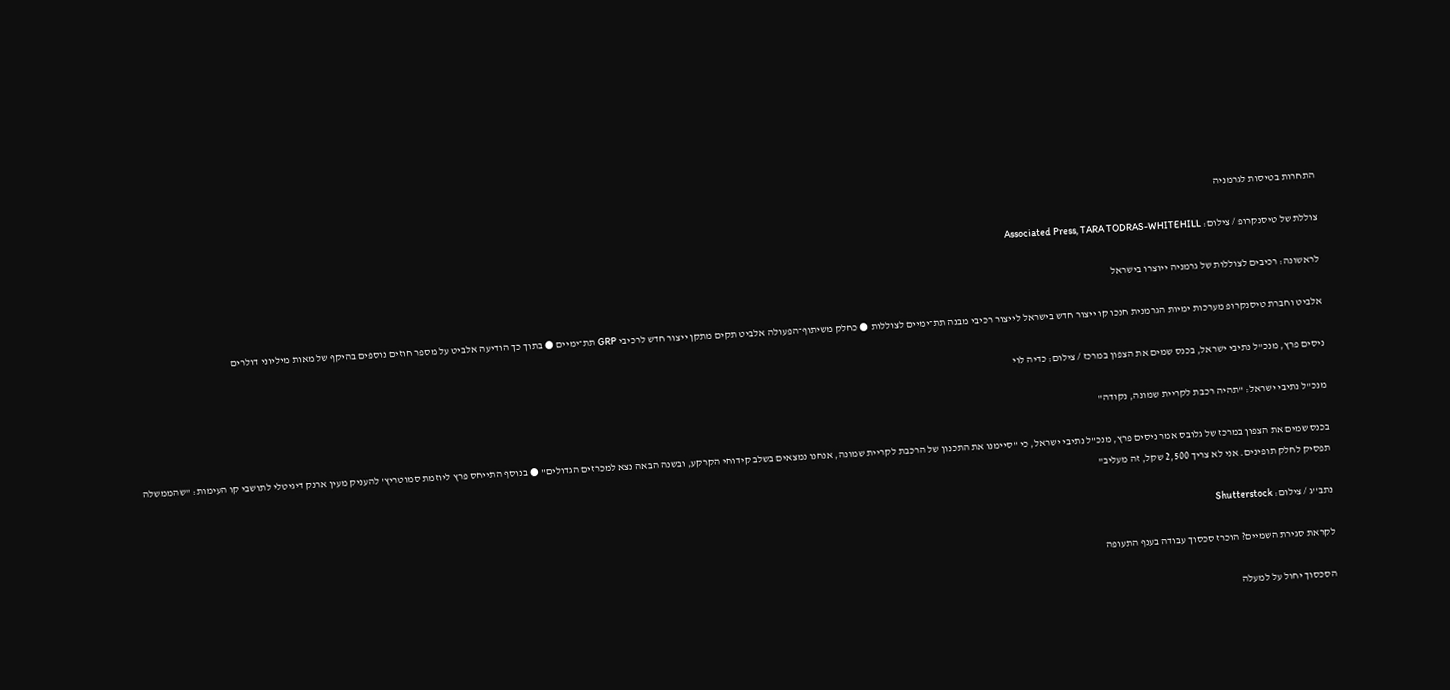התחרות בטיסות לגרמניה

צוללת של טיסנקרופ / צילום: Associated Press, TARA TODRAS-WHITEHILL

לראשונה: רכיבים לצוללות של גרמניה ייוצרו בישראל

אלביט וחברת טיסנקרופ מערכות ימיות הגרמנית חנכו קו ייצור חדש בישראל לייצור רכיבי מבנה תת־ימיים לצוללות ● כחלק משיתוף־הפעולה אלביט תקים מתקן ייצור חדש לרכיבי GRP תת־ימיים ● בתוך כך הודיעה אלביט על מספר חוזים נוספים בהיקף של מאות מיליוני דולרים

ניסים פרץ, מנכ''ל נתיבי ישראל, בכנס שמים את הצפון במרכז / צילום: כדיה לוי

מנכ"ל נתיבי ישראל: "תהיה רכבת לקריית שמונה, נקודה"

בכנס שמים את הצפון במרכז של גלובס אמר ניסים פרץ, מנכ"ל נתיבי ישראל, כי "סיימנו את התכנון של הרכבת לקריית שמונה, אנחנו נמצאים בשלב קידוחי הקרקע, ובשנה הבאה נצא למכרזים הגדולים" ● בנוסף התייחס פרץ ליוזמת סמוטריץ' להעניק מעין ארנק דיגיטלי לתושבי קו העימות: "שהממשלה תפסיק לחלק תופינים. אני לא צריך 2,500 שקל, זה מעליב"

נתב''ג / צילום: Shutterstock

לקראת סגירת השמיים? הוכרז סכסוך עבודה בענף התעופה

הסכסוך יחול על למעלה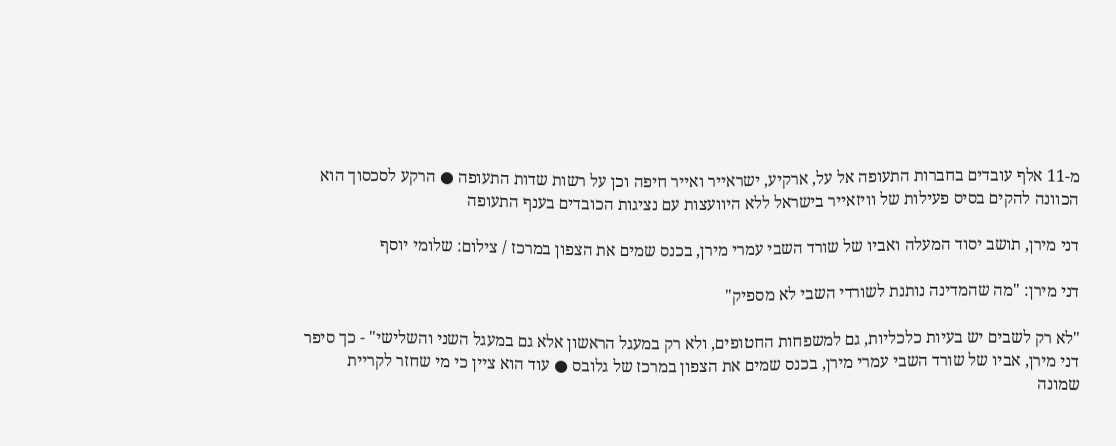מ-11 אלף עובדים בחברות התעופה אל על, ארקיע, ישראייר ואייר חיפה וכן על רשות שדות התעופה ● הרקע לסכסוך הוא הכוונה להקים בסיס פעילות של וויזאייר בישראל ללא היוועצות עם נציגות הכובדים בענף התעופה

דני מירן, תושב יסוד המעלה ואביו של שורד השבי עמרי מירן, בכנס שמים את הצפון במרכז / צילום: שלומי יוסף

דני מירן: "מה שהמדינה נותנת לשורדי השבי לא מספיק"

"לא רק לשבים יש בעיות כלכליות, גם למשפחות החטופים, ולא רק במעגל הראשון אלא גם במעגל השני והשלישי" - כך סיפר דני מירן, אביו של שורד השבי עמרי מירן, בכנס שמים את הצפון במרכז של גלובס ● עוד הוא ציין כי מי שחזר לקריית שמונה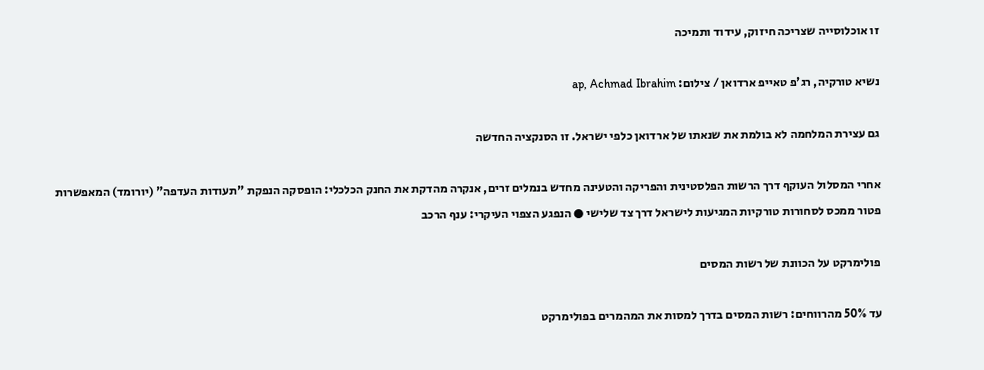זו אוכלוסייה שצריכה חיזוק, עידוד ותמיכה

נשיא טורקיה, רג'פ טאייפ ארדואן / צילום: ap, Achmad Ibrahim

גם עצירת המלחמה לא בולמת את שנאתו של ארדואן כלפי ישראל. זו הסנקציה החדשה

אחרי המסלול העוקף דרך הרשות הפלסטינית והפריקה והטעינה מחדש בנמלים זרים, אנקרה מהדקת את החנק הכלכלי: הופסקה הנפקת "תעודות העדפה" (יורומד) המאפשרות פטור ממכס לסחורות טורקיות המגיעות לישראל דרך צד שלישי ● הנפגע הצפוי העיקרי: ענף הרכב

פולימרקט על הכוונת של רשות המסים

עד 50% מהרווחים: רשות המסים בדרך למסות את המהמרים בפולימרקט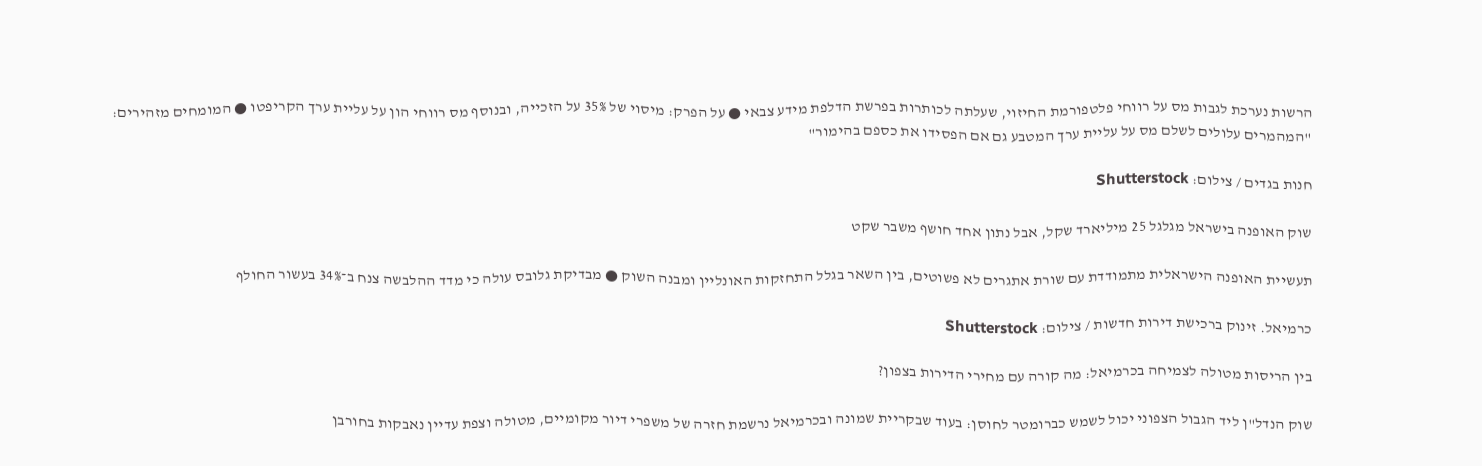הרשות נערכת לגבות מס על רווחי פלטפורמת החיזוי, שעלתה לכותרות בפרשת הדלפת מידע צבאי ● על הפרק: מיסוי של 35% על הזכייה, ובנוסף מס רווחי הון על עליית ערך הקריפטו ● המומחים מזהירים: "המהמרים עלולים לשלם מס על עליית ערך המטבע גם אם הפסידו את כספם בהימור"

חנות בגדים / צילום: Shutterstock

שוק האופנה בישראל מגלגל 25 מיליארד שקל, אבל נתון אחד חושף משבר שקט

תעשיית האופנה הישראלית מתמודדת עם שורת אתגרים לא פשוטים, בין השאר בגלל התחזקות האונליין ומבנה השוק ● מבדיקת גלובס עולה כי מדד ההלבשה צנח ב־34% בעשור החולף

כרמיאל. זינוק ברכישת דירות חדשות / צילום: Shutterstock

בין הריסות מטולה לצמיחה בכרמיאל: מה קורה עם מחירי הדירות בצפון?

שוק הנדל"ן ליד הגבול הצפוני יכול לשמש כברומטר לחוסן: בעוד שבקריית שמונה ובכרמיאל נרשמת חזרה של משפרי דיור מקומיים, מטולה וצפת עדיין נאבקות בחורבן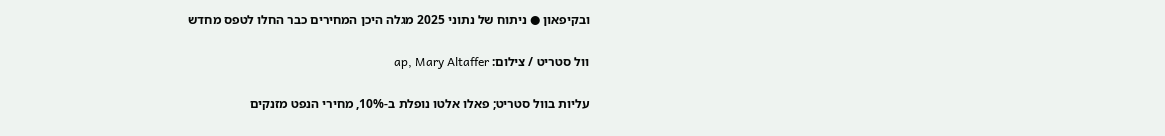ובקיפאון ● ניתוח של נתוני 2025 מגלה היכן המחירים כבר החלו לטפס מחדש

וול סטריט / צילום: ap, Mary Altaffer

עליות בוול סטריט; פאלו אלטו נופלת ב-10%, מחירי הנפט מזנקים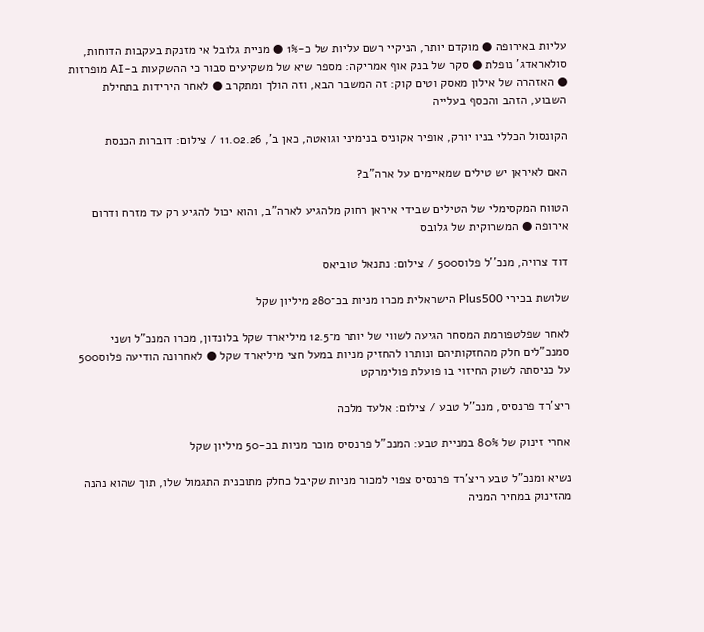עליות באירופה ● מוקדם יותר, הניקיי רשם עליות של כ-1% ● מניית גלובל אי מזנקת בעקבות הדוחות, סולאראדג' נופלת ● סקר של בנק אוף אמריקה: מספר שיא של משקיעים סבור כי ההשקעות ב-AI מופרזות ● האזהרה של אילון מאסק וטים קוק: זה המשבר הבא, וזה הולך ומתקרב ● לאחר הירידות בתחילת השבוע, הזהב והכסף בעלייה

הקונסול הכללי בניו יורק, אופיר אקוניס בנימיני וגואטה, כאן ב', 11.02.26 / צילום: דוברות הכנסת

האם לאיראן יש טילים שמאיימים על ארה"ב?

הטווח המקסימלי של הטילים שבידי איראן רחוק מלהגיע לארה"ב, והוא יכול להגיע רק עד מזרח ודרום אירופה ● המשרוקית של גלובס

דוד צרויה, מנכ''ל פלוס500 / צילום: נתנאל טוביאס

שלושת בכירי Plus500 הישראלית מכרו מניות בכ־280 מיליון שקל

לאחר שפלטפורמת המסחר הגיעה לשווי של יותר מ־12.5 מיליארד שקל בלונדון, מכרו המנכ"ל ושני סמנכ"לים חלק מהחזקותיהם ונותרו להחזיק מניות במעל חצי מיליארד שקל ● לאחרונה הודיעה פלוס500 על כניסתה לשוק החיזוי בו פועלת פולימרקט

ריצ'רד פרנסיס, מנכ''ל טבע / צילום: אלעד מלכה

אחרי זינוק של 80% במניית טבע: המנכ"ל פרנסיס מוכר מניות בכ-50 מיליון שקל

נשיא ומנכ"ל טבע ריצ'רד פרנסיס צפוי למכור מניות שקיבל כחלק מתוכנית התגמול שלו, תוך שהוא נהנה מהזינוק במחיר המניה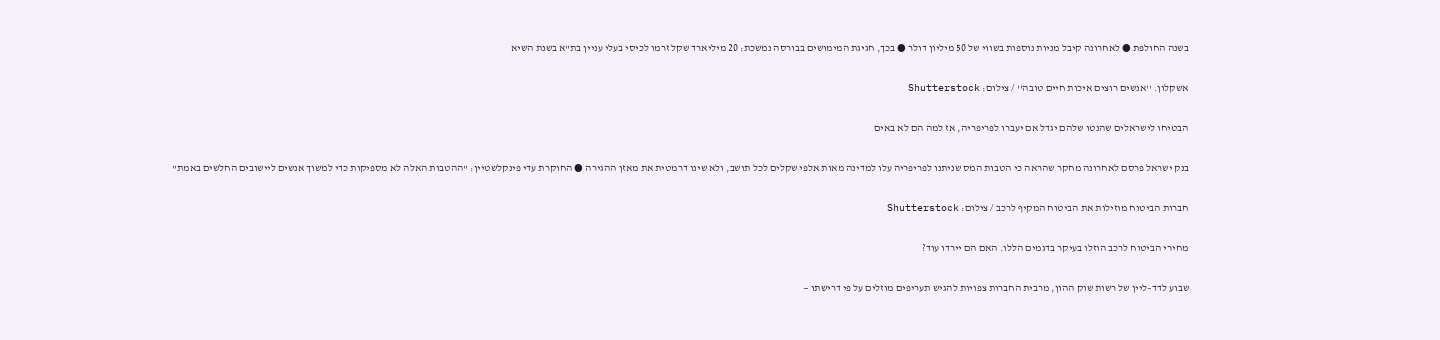בשנה החולפת ● לאחרונה קיבל מניות נוספות בשווי של 50 מיליון דולר ● בכך, חגיגת המימושים בבורסה נמשכת: 20 מיליארד שקל זרמו לכיסי בעלי עניין בת"א בשנת השיא

אשקלון. ''אנשים רוצים איכות חיים טובה'' / צילום: Shutterstock

הבטיחו לישראלים שהנטו שלהם יגדל אם יעברו לפריפריה, אז למה הם לא באים

בנק ישראל פרסם לאחרונה מחקר שהראה כי הטבות המס שניתנו לפריפריה עלו למדינה מאות אלפי שקלים לכל תושב, ולא שינו דרמטית את מאזן ההגירה ● החוקרת עדי פינקלשטיין: "ההטבות האלה לא מספיקות כדי למשוך אנשים ליישובים החלשים באמת"

חברות הביטוח מוזילות את הביטוח המקיף לרכב / צילום: Shutterstock

מחירי הביטוח לרכב הוזלו בעיקר בדגמים הללו. האם הם יירדו עוד?

שבוע לדד–ליין של רשות שוק ההון, מרבית החברות צפויות להגיש תעריפים מוזלים על פי דרישתו —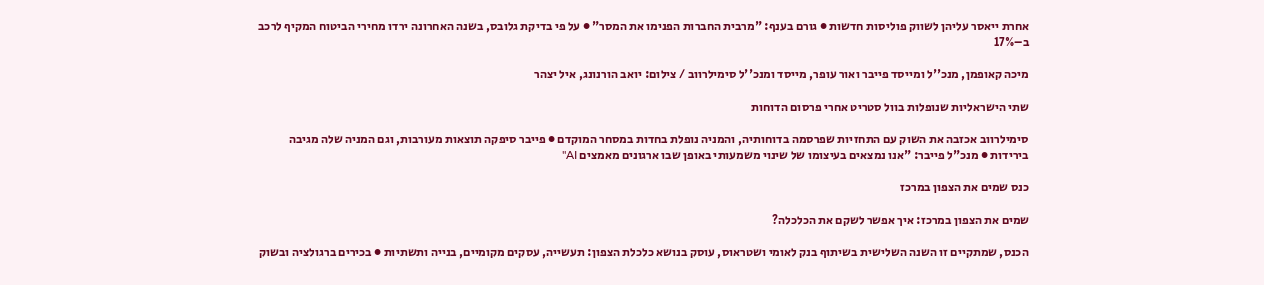אחרת ייאסר עליהן לשווק פוליסות חדשות ● גורם בענף: "מרבית החברות הפנימו את המסר" ● על פי בדיקת גלובס, בשנה האחרונה ירדו מחירי הביטוח המקיף לרכב ב–17%

מיכה קאופמן, מנכ''ל ומייסד פייבר ואור עופר, מייסד ומנכ''ל סימילרווב / צילום: יואב הורנונג, איל יצהר

שתי הישראליות שנופלות בוול סטריט אחרי פרסום הדוחות

סימילרווב אכזבה את השוק עם התחזיות שפרסמה בדוחותיה, והמניה נופלת בחדות במסחר המוקדם ● פייבר סיפקה תוצאות מעורבות, וגם המניה שלה מגיבה בירידות ● מנכ"ל פייבר: "אנו נמצאים בעיצומו של שינוי משמעותי באופן שבו ארגונים מאמצים AI"

כנס שמים את הצפון במרכז

שמים את הצפון במרכז: איך אפשר לשקם את הכלכלה?

הכנס, שמתקיים זו השנה השלישית בשיתוף בנק לאומי ושטראוס, עוסק בנושא כלכלת הצפון: תעשייה, עסקים מקומיים, בנייה ותשתיות ● בכירים ברגולציה ובשוק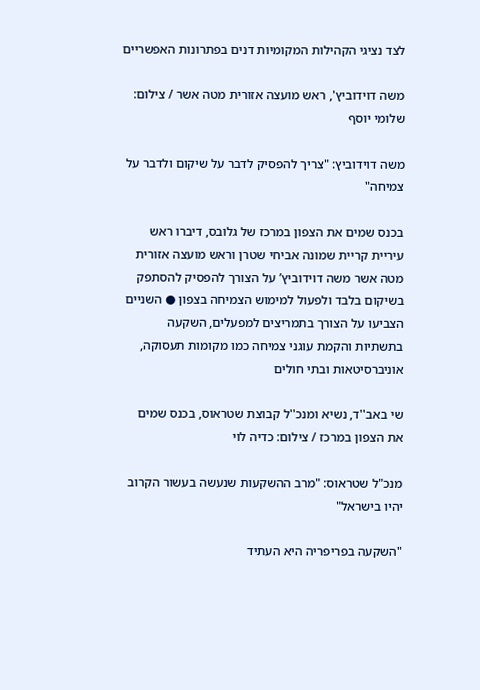לצד נציגי הקהילות המקומיות דנים בפתרונות האפשריים

משה דוידוביץ', ראש מועצה אזורית מטה אשר / צילום: שלומי יוסף

משה דוידוביץ: "צריך להפסיק לדבר על שיקום ולדבר על צמיחה"

בכנס שמים את הצפון במרכז של גלובס, דיברו ראש עיריית קריית שמונה אביחי שטרן וראש מועצה אזורית מטה אשר משה דוידוביץ’ על הצורך להפסיק להסתפק בשיקום בלבד ולפעול למימוש הצמיחה בצפון ● השניים הצביעו על הצורך בתמריצים למפעלים, השקעה בתשתיות והקמת עוגני צמיחה כמו מקומות תעסוקה, אוניברסיטאות ובתי חולים

שי באב''ד, נשיא ומנכ''ל קבוצת שטראוס, בכנס שמים את הצפון במרכז / צילום: כדיה לוי

מנכ"ל שטראוס: "מרב ההשקעות שנעשה בעשור הקרוב יהיו בישראל"

"השקעה בפריפריה היא העתיד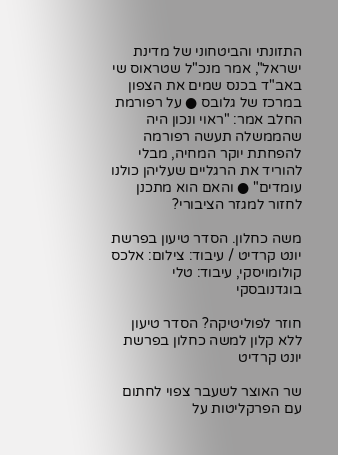התזונתי והביטחוני של מדינת ישראל", אמר מנכ"ל שטראוס שי באב"ד בכנס שמים את הצפון במרכז של גלובס ● על רפורמת החלב אמר: "ראוי ונכון היה שהממשלה תעשה רפורמה להפחתת יוקר המחיה, מבלי להוריד את הרגליים שעליהן כולנו עומדים" ● והאם הוא מתכנן לחזור למגזר הציבורי?

משה כחלון. הסדר טיעון בפרשת יונט קרדיט / עיבוד: צילום: אלכס קולומויסקי, עיבוד: טלי בוגדנובסקי

חוזר לפוליטיקה? הסדר טיעון ללא קלון למשה כחלון בפרשת יונט קרדיט

שר האוצר לשעבר צפוי לחתום עם הפרקליטות על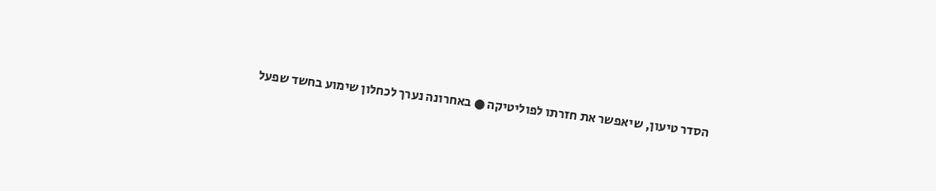הסדר טיעון, שיאפשר את חזרתו לפוליטיקה ● באחרונה נערך לכחלון שימוע בחשד שפעל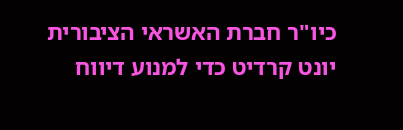כיו"ר חברת האשראי הציבורית יונט קרדיט כדי למנוע דיווח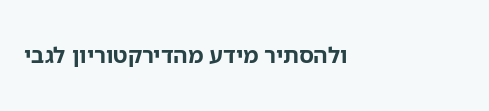ולהסתיר מידע מהדירקטוריון לגבי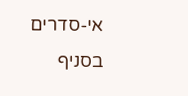אי-סדרים בסניף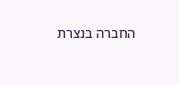החברה בנצרת